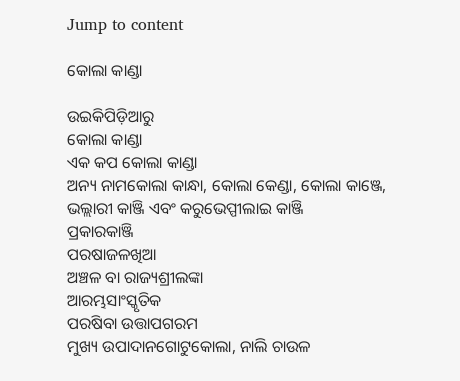Jump to content

କୋଲା କାଣ୍ଡା

ଉଇକିପିଡ଼ିଆ‌ରୁ
କୋଲା କାଣ୍ଡା
ଏକ କପ କୋଲା କାଣ୍ଡା
ଅନ୍ୟ ନାମକୋଲା କାନ୍ଧା, କୋଲା କେଣ୍ଡା, କୋଲା କାଞ୍ଜେ, ଭଲ୍ଲାରୀ କାଞ୍ଜି ଏବଂ କରୁଭେପ୍ପୀଲାଇ କାଞ୍ଜି
ପ୍ରକାରକାଞ୍ଜି
ପରଷାଜଳଖିଆ
ଅଞ୍ଚଳ ବା ରାଜ୍ୟଶ୍ରୀଲଙ୍କା
ଆରମ୍ଭସାଂସ୍କୃତିକ
ପରଷିବା ଉତ୍ତାପଗରମ
ମୁଖ୍ୟ ଉପାଦାନଗୋଟୁକୋଲା, ନାଲି ଚାଉଳ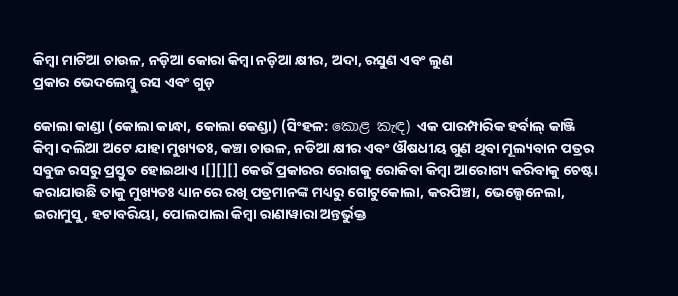କିମ୍ବା ମାଟିଆ ଚାଉଳ, ନଡ଼ିଆ କୋରା କିମ୍ବା ନଡ଼ିଆ କ୍ଷୀର, ଅଦା, ରସୁଣ ଏବଂ ଲୁଣ
ପ୍ରକାର ଭେଦଲେମ୍ବୁ ରସ ଏବଂ ଗୁଡ଼

କୋଲା କାଣ୍ଡା (କୋଲା କାନ୍ଧା, କୋଲା କେଣ୍ଡା) (ସିଂହଳ: කොළ කැඳ) ଏକ ପାରମ୍ପାରିକ ହର୍ବାଲ୍ କାଞ୍ଜି କିମ୍ବା ଦଲିଆ ଅଟେ ଯାହା ମୁଖ୍ୟତଃ, କଞ୍ଚା ଚାଉଳ, ନଡିଆ କ୍ଷୀର ଏବଂ ଔଷଧୀୟ ଗୁଣ ଥିବା ମୂଲ୍ୟବାନ ପତ୍ରର ସବୁଜ ରସରୁ ପ୍ରସ୍ତୁତ ହୋଇଥାଏ ।[][][] କେଉଁ ପ୍ରକାରର ରୋଗକୁ ରୋକିବା କିମ୍ବା ଆରୋଗ୍ୟ କରିବାକୁ ଚେଷ୍ଟା କରାଯାଉଛି ତାକୁ ମୁଖ୍ୟତଃ ଧ୍ୟାନରେ ରଖି ପତ୍ରମାନଙ୍କ ମଧ୍ୟରୁ ଗୋଟୁକୋଲା, କରପିଞ୍ଚା, ଭେଲ୍ପେନେଲା, ଇରାମୁସୁ, ହଟାବରିୟା, ପୋଲପାଲା କିମ୍ବା ରାଣାୱାରା ଅନ୍ତର୍ଭୁକ୍ତ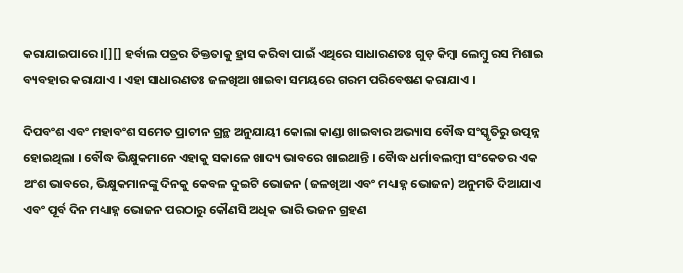କରାଯାଇପାରେ ।[][] ହର୍ବାଲ ପତ୍ରର ତିକ୍ତତାକୁ ହ୍ରାସ କରିବା ପାଇଁ ଏଥିରେ ସାଧାରଣତଃ ଗୁଡ଼ କିମ୍ବା ଲେମ୍ବୁ ରସ ମିଶାଇ ବ୍ୟବହାର କରାଯାଏ । ଏହା ସାଧାରଣତଃ ଜଳଖିଆ ଖାଇବା ସମୟରେ ଗରମ ପରିବେଷଣ କରାଯାଏ ।

ଦିପବଂଶ ଏବଂ ମହାବଂଶ ସମେତ ପ୍ରାଚୀନ ଗ୍ରନ୍ଥ ଅନୁଯାୟୀ କୋଲା କାଣ୍ଡା ଖାଇବାର ଅଭ୍ୟାସ ବୌଦ୍ଧ ସଂସ୍କୃତିରୁ ଉତ୍ପନ୍ନ ହୋଇଥିଲା । ବୌଦ୍ଧ ଭିକ୍ଷୁକମାନେ ଏହାକୁ ସକାଳେ ଖାଦ୍ୟ ଭାବରେ ଖାଇଥାନ୍ତି । ବୋୖଦ୍ଧ ଧର୍ମାବଲମ୍ବୀ ସଂକେତର ଏକ ଅଂଶ ଭାବରେ, ଭିକ୍ଷୁକମାନଙ୍କୁ ଦିନକୁ କେବଳ ଦୁଇଟି ଭୋଜନ (ଜଳଖିଆ ଏବଂ ମଧ୍ୟାହ୍ନ ଭୋଜନ) ଅନୁମତି ଦିଆଯାଏ ଏବଂ ପୂର୍ବ ଦିନ ମଧ୍ୟାହ୍ନ ଭୋଜନ ପରଠାରୁ କୌଣସି ଅଧିକ ଭାରି ଭଜନ ଗ୍ରହଣ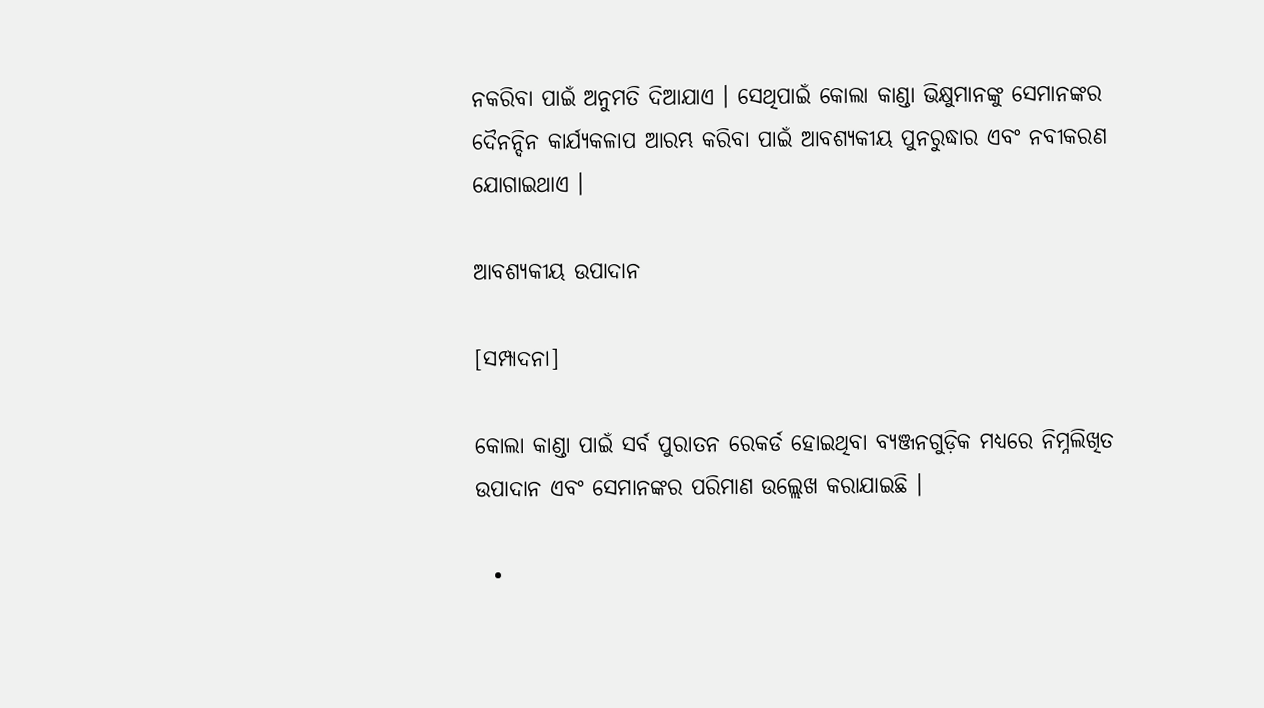ନକରିବା ପାଇଁ ଅନୁମତି ଦିଆଯାଏ । ସେଥିପାଇଁ କୋଲା କାଣ୍ଡା ଭିକ୍ଷୁମାନଙ୍କୁ ସେମାନଙ୍କର ଦୈନନ୍ଦିନ କାର୍ଯ୍ୟକଳାପ ଆରମ୍ଭ କରିବା ପାଇଁ ଆବଶ୍ୟକୀୟ ପୁନରୁଦ୍ଧାର ଏବଂ ନବୀକରଣ ଯୋଗାଇଥାଏ ।

ଆବଶ୍ୟକୀୟ ଉପାଦାନ

[ସମ୍ପାଦନା]

କୋଲା କାଣ୍ଡା ପାଇଁ ସର୍ବ ପୁରାତନ ରେକର୍ଡ ହୋଇଥିବା ବ୍ୟଞ୍ଜନଗୁଡ଼ିକ ମଧ୍ୟରେ ନିମ୍ନଲିଖିତ ଉପାଦାନ ଏବଂ ସେମାନଙ୍କର ପରିମାଣ ଉଲ୍ଲେଖ କରାଯାଇଛି ।

  •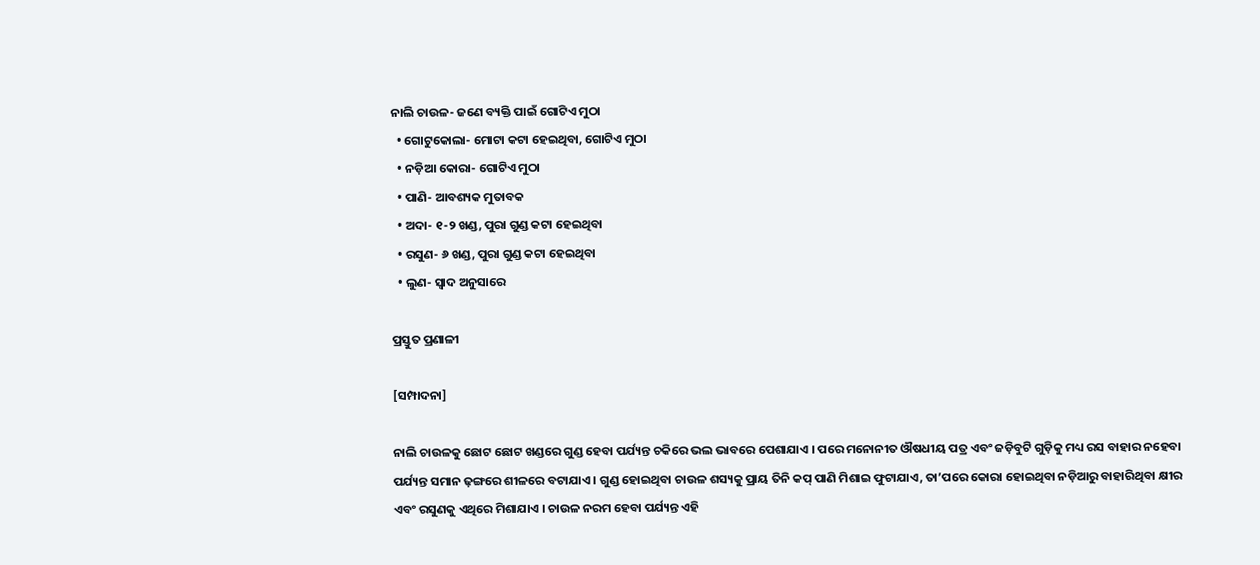ନାଲି ଚାଉଳ- ଜଣେ ବ୍ୟକ୍ତି ପାଇଁ ଗୋଟିଏ ମୁଠା
  • ଗୋଟୁକୋଲା- ମୋଟା କଟା ହେଇଥିବା, ଗୋଟିଏ ମୁଠା
  • ନଡ଼ିଆ କୋରା- ଗୋଟିଏ ମୁଠା
  • ପାଣି- ଆବଶ୍ୟକ ମୁତାବକ
  • ଅଦା- ୧-୨ ଖଣ୍ଡ, ପୁରା ଗୁଣ୍ଡ କଟା ହେଇଥିବା
  • ରସୁଣ- ୬ ଖଣ୍ଡ, ପୁରା ଗୁଣ୍ଡ କଟା ହେଇଥିବା
  • ଲୁଣ- ସ୍ୱାଦ ଅନୁସାରେ

ପ୍ରସ୍ତୁତ ପ୍ରଣାଳୀ

[ସମ୍ପାଦନା]

ନାଲି ଚାଉଳକୁ ଛୋଟ ଛୋଟ ଖଣ୍ଡରେ ଗୁଣ୍ଡ ହେବା ପର୍ଯ୍ୟନ୍ତ ଚକିରେ ଭଲ ଭାବରେ ପେଶାଯାଏ । ପରେ ମନୋନୀତ ଔଷଧୀୟ ପତ୍ର ଏବଂ ଜଡ଼ିବୁଟି ଗୁଡ଼ିକୁ ମଧ୍ୟ ରସ ବାହାର ନହେବା ପର୍ଯ୍ୟନ୍ତ ସମାନ ଢ଼ଙ୍ଗରେ ଶୀଳରେ ବଟାଯାଏ । ଗୁଣ୍ଡ ହୋଇଥିବା ଚାଉଳ ଶସ୍ୟକୁ ପ୍ରାୟ ତିନି କପ୍ ପାଣି ମିଶାଇ ଫୁଟାଯାଏ, ତା’ପରେ କୋରା ହୋଇଥିବା ନଡ଼ିଆରୁ ବାହାରିଥିବା କ୍ଷୀର ଏବଂ ରସୁଣକୁ ଏଥିରେ ମିଶାଯାଏ । ଚାଉଳ ନରମ ହେବା ପର୍ଯ୍ୟନ୍ତ ଏହି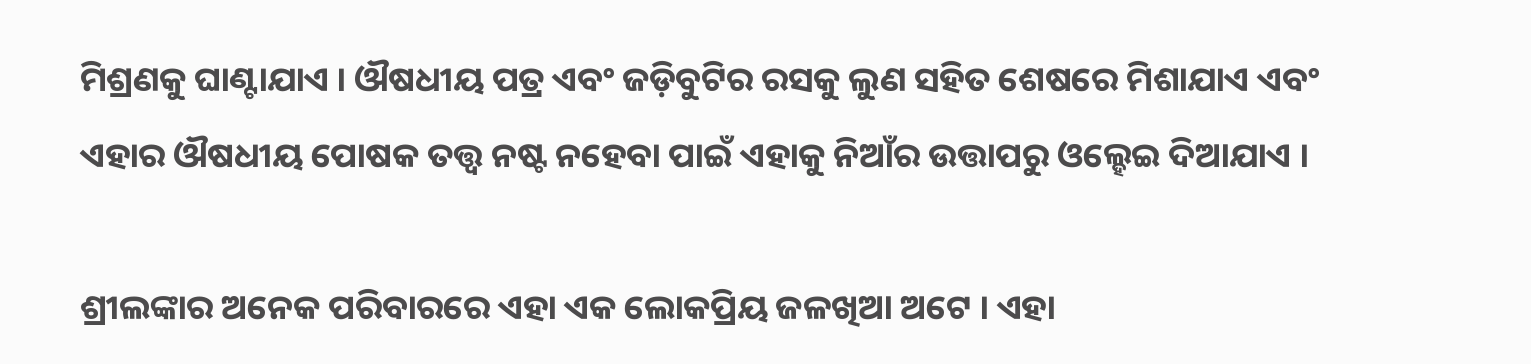ମିଶ୍ରଣକୁ ଘାଣ୍ଟାଯାଏ । ଔଷଧୀୟ ପତ୍ର ଏବଂ ଜଡ଼ିବୁଟିର ରସକୁ ଲୁଣ ସହିତ ଶେଷରେ ମିଶାଯାଏ ଏବଂ ଏହାର ଔଷଧୀୟ ପୋଷକ ତତ୍ତ୍ୱ ନଷ୍ଟ ନହେବା ପାଇଁ ଏହାକୁ ନିଆଁର ଉତ୍ତାପରୁ ଓଲ୍ହେଇ ଦିଆଯାଏ ।

ଶ୍ରୀଲଙ୍କାର ଅନେକ ପରିବାରରେ ଏହା ଏକ ଲୋକପ୍ରିୟ ଜଳଖିଆ ଅଟେ । ଏହା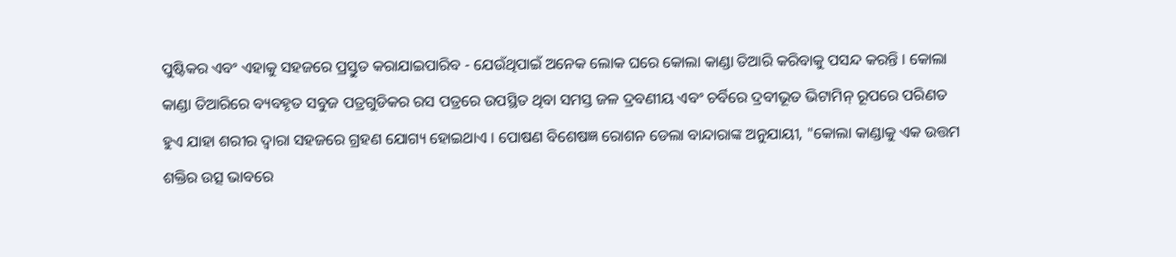ପୁଷ୍ଟିକର ଏବଂ ଏହାକୁ ସହଜରେ ପ୍ରସ୍ତୁତ କରାଯାଇପାରିବ - ଯେଉଁଥିପାଇଁ ଅନେକ ଲୋକ ଘରେ କୋଲା କାଣ୍ଡା ତିଆରି କରିବାକୁ ପସନ୍ଦ କରନ୍ତି । କୋଲା କାଣ୍ଡା ତିଆରିରେ ବ୍ୟବହୃତ ସବୁଜ ପତ୍ରଗୁଡିକର ରସ ପତ୍ରରେ ଉପସ୍ଥିତ ଥିବା ସମସ୍ତ ଜଳ ଦ୍ରବଣୀୟ ଏବଂ ଚର୍ବିରେ ଦ୍ରବୀଭୂତ ଭିଟାମିନ୍ ରୂପରେ ପରିଣତ ହୁଏ ଯାହା ଶରୀର ଦ୍ୱାରା ସହଜରେ ଗ୍ରହଣ ଯୋଗ୍ୟ ହୋଇଥାଏ । ପୋଷଣ ବିଶେଷଜ୍ଞ ରୋଶନ ଡେଲା ବାନ୍ଦାରାଙ୍କ ଅନୁଯାୟୀ, "କୋଲା କାଣ୍ଡାକୁ ଏକ ଉତ୍ତମ ଶକ୍ତିର ଉତ୍ସ ଭାବରେ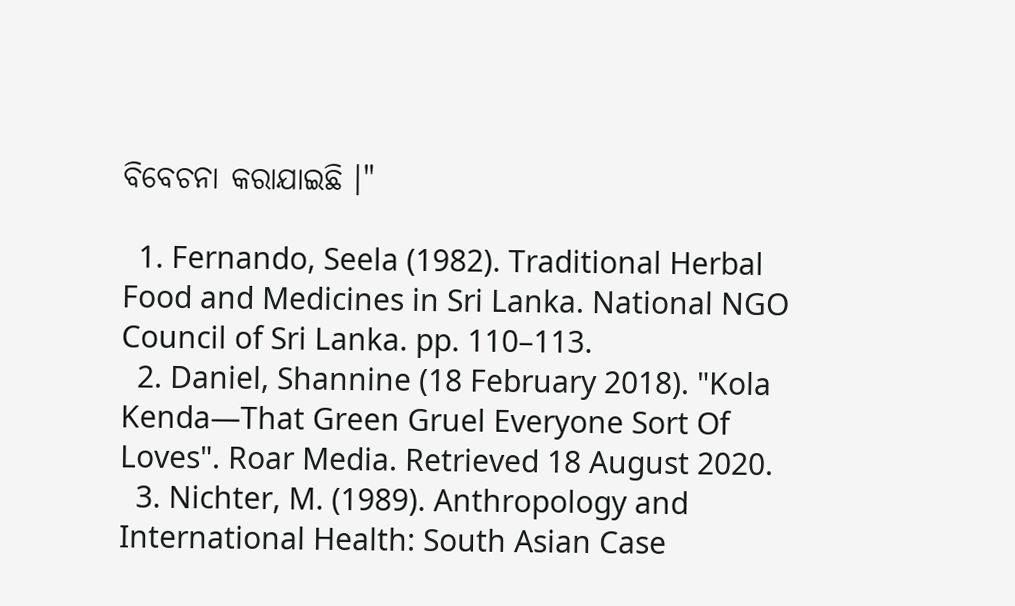ବିବେଚନା କରାଯାଇଛି ।"

  1. Fernando, Seela (1982). Traditional Herbal Food and Medicines in Sri Lanka. National NGO Council of Sri Lanka. pp. 110–113.
  2. Daniel, Shannine (18 February 2018). "Kola Kenda—That Green Gruel Everyone Sort Of Loves". Roar Media. Retrieved 18 August 2020.
  3. Nichter, M. (1989). Anthropology and International Health: South Asian Case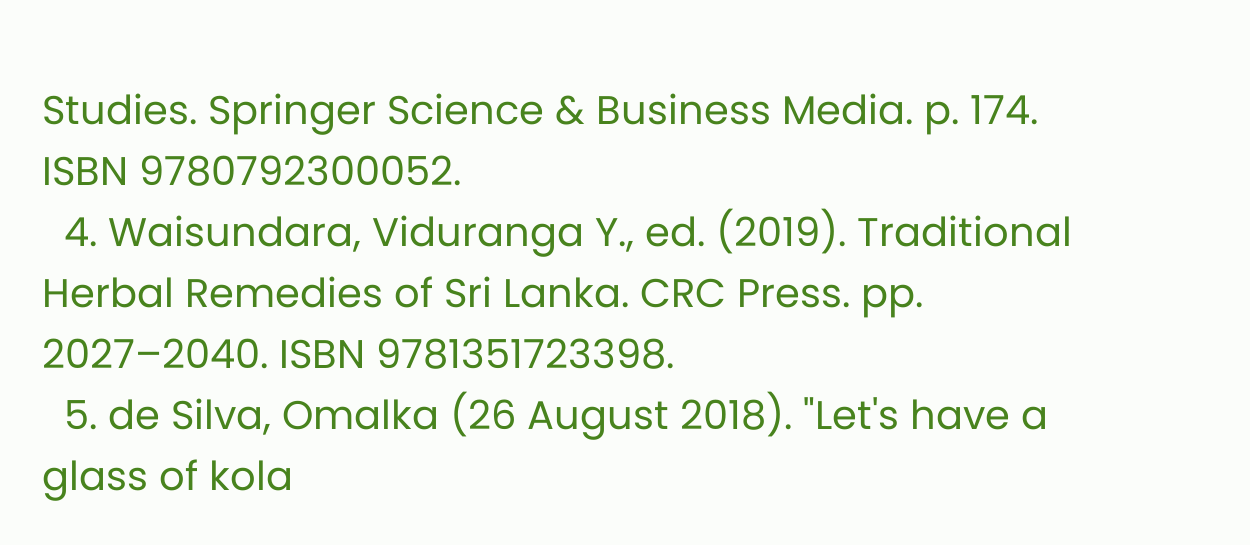Studies. Springer Science & Business Media. p. 174. ISBN 9780792300052.
  4. Waisundara, Viduranga Y., ed. (2019). Traditional Herbal Remedies of Sri Lanka. CRC Press. pp. 2027–2040. ISBN 9781351723398.
  5. de Silva, Omalka (26 August 2018). "Let's have a glass of kola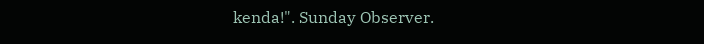kenda!". Sunday Observer.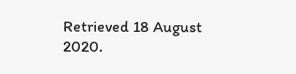Retrieved 18 August 2020.